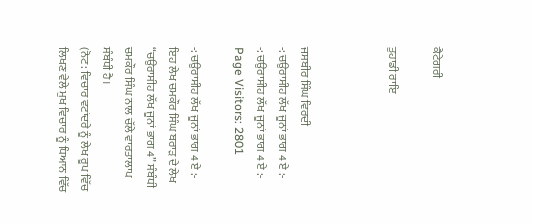ਕੈਟੇਗਰੀ

ਤੁਹਾਡੀ ਰਾਇ



ਜਸਬੀਰ ਸਿੰਘ ਵਿਰਦੀ
-: ਚਉਰਾਸੀਹ ਲੱਖ ਜੂਨਾਂ ਭਾਗ 4 ਏ :-
-: ਚਉਰਾਸੀਹ ਲੱਖ ਜੂਨਾਂ ਭਾਗ 4 ਏ :-
Page Visitors: 2801

-: ਚਉਰਾਸੀਹ ਲੱਖ ਜੂਨਾਂ ਭਾਗ 4 ਏ :-
ਇਹ ਲੇਖ ਚਮਕੌਰ ਸਿੰਘ ਬਰਾੜ ਦੇ ਲੇਖ “ਚਉਰਾਸੀਹ ਲੱਖ ਜੂਨਾਂ ਭਾਗ 4” ਸੰਬੰਧੀ ਚਮਕੌਰ ਸਿੰਘ ਨਾਲ ਚੱਲੇ ਵਾਰਤਾਲਾਪ ਸੰਬੰਧੀ ਹੈ।
(ਨੋਟ: ਵਿਚਾਰ ਵਟਾਂਦਰੇ ਨੂੰ ਲੇਖ ਰੂਪ ਵਿੱਚ ਲਿਖਣ ਵੇਲੇ ਮੁਖ ਵਿਚਾਰ ਨੂੰ ਧਿਆਨ ਵਿੱਚ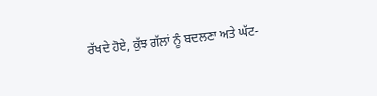ਰੱਖਦੇ ਹੋਏ, ਕੁੱਝ ਗੱਲਾਂ ਨੂੰ ਬਦਲਣਾ ਅਤੇ ਘੱਟ-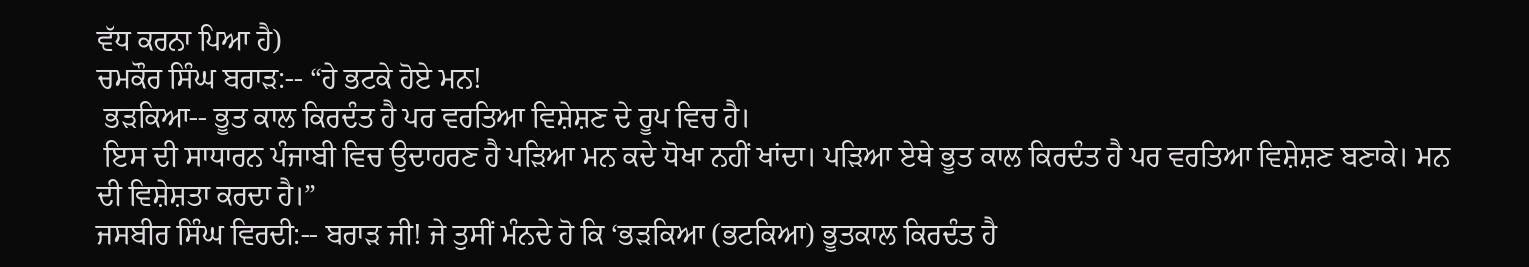ਵੱਧ ਕਰਨਾ ਪਿਆ ਹੈ)
ਚਮਕੌਰ ਸਿੰਘ ਬਰਾੜ:-- “ਹੇ ਭਟਕੇ ਹੋਏ ਮਨ!
 ਭੜਕਿਆ-- ਭੂਤ ਕਾਲ ਕਿਰਦੰਤ ਹੈ ਪਰ ਵਰਤਿਆ ਵਿਸ਼ੇਸ਼ਣ ਦੇ ਰੂਪ ਵਿਚ ਹੈ।
 ਇਸ ਦੀ ਸਾਧਾਰਨ ਪੰਜਾਬੀ ਵਿਚ ਉਦਾਹਰਣ ਹੈ ਪੜਿਆ ਮਨ ਕਦੇ ਧੋਖਾ ਨਹੀਂ ਖਾਂਦਾ। ਪੜਿਆ ਏਥੇ ਭੂਤ ਕਾਲ ਕਿਰਦੰਤ ਹੈ ਪਰ ਵਰਤਿਆ ਵਿਸ਼ੇਸ਼ਣ ਬਣਾਕੇ। ਮਨ ਦੀ ਵਿਸ਼ੇਸ਼ਤਾ ਕਰਦਾ ਹੈ।”
ਜਸਬੀਰ ਸਿੰਘ ਵਿਰਦੀ:-- ਬਰਾੜ ਜੀ! ਜੇ ਤੁਸੀਂ ਮੰਨਦੇ ਹੋ ਕਿ ‘ਭੜਕਿਆ (ਭਟਕਿਆ) ਭੂਤਕਾਲ ਕਿਰਦੰਤ ਹੈ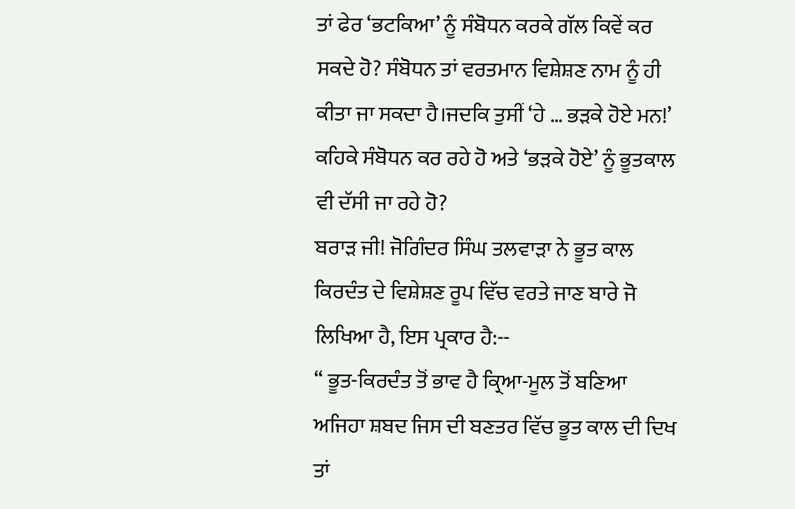ਤਾਂ ਫੇਰ ‘ਭਟਕਿਆ’ ਨੂੰ ਸੰਬੋਧਨ ਕਰਕੇ ਗੱਲ ਕਿਵੇਂ ਕਰ ਸਕਦੇ ਹੋ? ਸੰਬੋਧਨ ਤਾਂ ਵਰਤਮਾਨ ਵਿਸ਼ੇਸ਼ਣ ਨਾਮ ਨੂੰ ਹੀ ਕੀਤਾ ਜਾ ਸਕਦਾ ਹੈ।ਜਦਕਿ ਤੁਸੀਂ ‘ਹੇ … ਭੜਕੇ ਹੋਏ ਮਨ!’ ਕਹਿਕੇ ਸੰਬੋਧਨ ਕਰ ਰਹੇ ਹੋ ਅਤੇ ‘ਭੜਕੇ ਹੋਏ’ ਨੂੰ ਭੂਤਕਾਲ ਵੀ ਦੱਸੀ ਜਾ ਰਹੇ ਹੋ?
ਬਰਾੜ ਜੀ! ਜੋਗਿੰਦਰ ਸਿੰਘ ਤਲਵਾੜਾ ਨੇ ਭੂਤ ਕਾਲ ਕਿਰਦੰਤ ਦੇ ਵਿਸ਼ੇਸ਼ਣ ਰੂਪ ਵਿੱਚ ਵਰਤੇ ਜਾਣ ਬਾਰੇ ਜੋ ਲਿਖਿਆ ਹੈ, ਇਸ ਪ੍ਰਕਾਰ ਹੈ:--
“ ਭੂਤ-ਕਿਰਦੰਤ ਤੋਂ ਭਾਵ ਹੈ ਕ੍ਰਿਆ-ਮੂਲ ਤੋਂ ਬਣਿਆ ਅਜਿਹਾ ਸ਼ਬਦ ਜਿਸ ਦੀ ਬਣਤਰ ਵਿੱਚ ਭੂਤ ਕਾਲ ਦੀ ਦਿਖ ਤਾਂ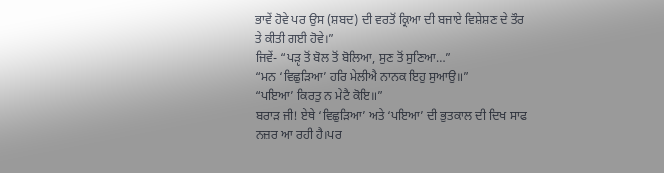ਭਾਵੇਂ ਹੋਵੇ ਪਰ ਉਸ (ਸ਼ਬਦ) ਦੀ ਵਰਤੋਂ ਕ੍ਰਿਆ ਦੀ ਬਜਾਏ ਵਿਸ਼ੇਸ਼ਣ ਦੇ ਤੌਰ ਤੇ ਕੀਤੀ ਗਈ ਹੋਵੇ।”
ਜਿਵੇਂ- “ਪੜੵ ਤੋਂ ਬੋਲ ਤੋਂ ਬੋਲਿਆ, ਸੁਣ ਤੋਂ ਸੁਣਿਆ…”
“ਮਨ ‘ਵਿਛੁੜਿਆ’ ਹਰਿ ਮੇਲੀਐ ਨਾਨਕ ਇਹੁ ਸੁਆਉ॥”
“ਪਇਆ’ ਕਿਰਤੁ ਨ ਮੇਟੈ ਕੋਇ॥”
ਬਰਾੜ ਜੀ! ਏਥੇ ‘ਵਿਛੁੜਿਆ’ ਅਤੇ ‘ਪਇਆ’ ਦੀ ਭੁਤਕਾਲ ਦੀ ਦਿਖ ਸਾਫ ਨਜ਼ਰ ਆ ਰਹੀ ਹੈ।ਪਰ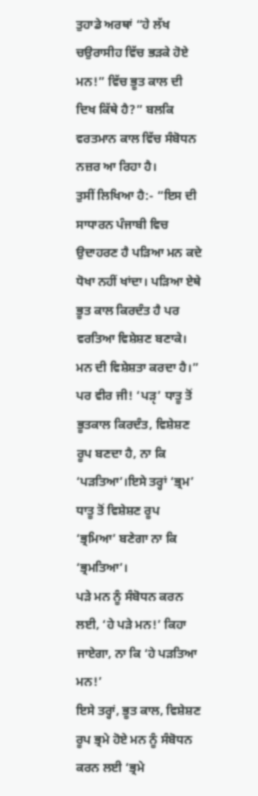ਤੁਹਾਡੇ ਅਰਥਾਂ “ਹੇ ਲੱਖ ਚਉਰਾਸੀਹ ਵਿੱਚ ਭੜਕੇ ਹੋਏ ਮਨ!” ਵਿੱਚ ਭੂਤ ਕਾਲ ਦੀ ਦਿਖ ਕਿੱਥੇ ਹੈ?” ਬਲਕਿ ਵਰਤਮਾਨ ਕਾਲ ਵਿੱਚ ਸੰਬੋਧਨ ਨਜ਼ਰ ਆ ਰਿਹਾ ਹੈ।
ਤੁਸੀਂ ਲਿਖਿਆ ਹੈ:- “ਇਸ ਦੀ ਸਾਧਾਰਨ ਪੰਜਾਬੀ ਵਿਚ ਉਦਾਹਰਣ ਹੈ ਪੜਿਆ ਮਨ ਕਦੇ ਧੋਖਾ ਨਹੀਂ ਖਾਂਦਾ। ਪੜਿਆ ਏਥੇ ਭੂਤ ਕਾਲ ਕਿਰਦੰਤ ਹੈ ਪਰ ਵਰਤਿਆ ਵਿਸ਼ੇਸ਼ਣ ਬਣਾਕੇ। ਮਨ ਦੀ ਵਿਸ਼ੇਸ਼ਤਾ ਕਰਦਾ ਹੈ।”
ਪਰ ਵੀਰ ਜੀ! ‘ਪੜੵ’ ਧਾਤੂ ਤੋਂ ਭੂਤਕਾਲ ਕਿਰਦੰਤ, ਵਿਸ਼ੇਸ਼ਣ ਰੂਪ ਬਣਦਾ ਹੈ, ਨਾ ਕਿ ‘ਪੜਤਿਆ’।ਇਸੇ ਤਰ੍ਹਾਂ ‘ਭ੍ਰਮ’ ਧਾਤੂ ਤੋਂ ਵਿਸ਼ੇਸ਼ਣ ਰੂਪ ‘ਭ੍ਰਮਿਆ’ ਬਣੇਗਾ ਨਾ ਕਿ ‘ਭ੍ਰਮਤਿਆ’।
ਪੜੇ ਮਨ ਨੂੰ ਸੰਬੋਧਨ ਕਰਨ ਲਈ, ‘ਹੇ ਪੜੇ ਮਨ!’ ਕਿਹਾ ਜਾਏਗਾ, ਨਾ ਕਿ ‘ਹੇ ਪੜਤਿਆ ਮਨ!’
ਇਸੇ ਤਰ੍ਹਾਂ, ਭੂਤ ਕਾਲ, ਵਿਸ਼ੇਸ਼ਣ ਰੂਪ ਭ੍ਰਮੇ ਹੋਏ ਮਨ ਨੂੰ ਸੰਬੋਧਨ ਕਰਨ ਲਈ ‘ਭ੍ਰਮੇ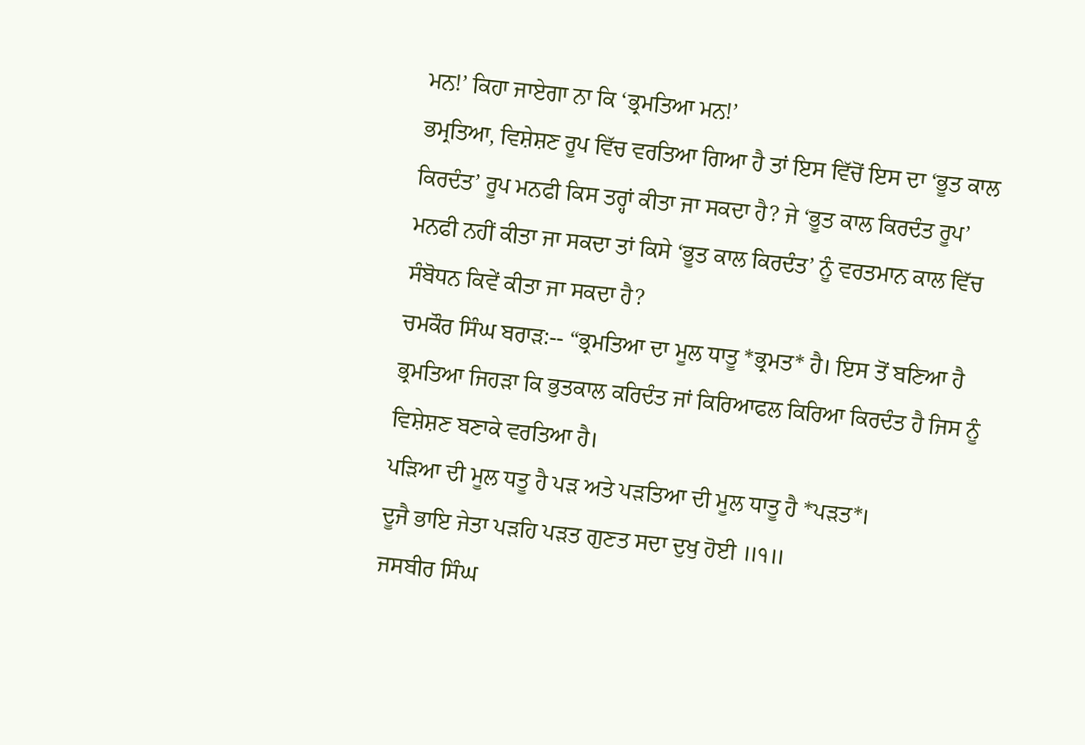ਮਨ!’ ਕਿਹਾ ਜਾਏਗਾ ਨਾ ਕਿ ‘ਭ੍ਰਮਤਿਆ ਮਨ!’
ਭਮ੍ਰਤਿਆ, ਵਿਸ਼ੇਸ਼ਣ ਰੂਪ ਵਿੱਚ ਵਰਤਿਆ ਗਿਆ ਹੈ ਤਾਂ ਇਸ ਵਿੱਚੋਂ ਇਸ ਦਾ ‘ਭੂਤ ਕਾਲ ਕਿਰਦੰਤ’ ਰੂਪ ਮਨਫੀ ਕਿਸ ਤਰ੍ਹਾਂ ਕੀਤਾ ਜਾ ਸਕਦਾ ਹੈ? ਜੇ ‘ਭੂਤ ਕਾਲ ਕਿਰਦੰਤ ਰੂਪ’ ਮਨਫੀ ਨਹੀਂ ਕੀਤਾ ਜਾ ਸਕਦਾ ਤਾਂ ਕਿਸੇ ‘ਭੂਤ ਕਾਲ ਕਿਰਦੰਤ’ ਨੂੰ ਵਰਤਮਾਨ ਕਾਲ ਵਿੱਚ ਸੰਬੋਧਨ ਕਿਵੇਂ ਕੀਤਾ ਜਾ ਸਕਦਾ ਹੈ?
ਚਮਕੌਰ ਸਿੰਘ ਬਰਾੜ:-- “ਭ੍ਰਮਤਿਆ ਦਾ ਮੂਲ ਧਾਤੂ *ਭ੍ਰਮਤ* ਹੈ। ਇਸ ਤੋਂ ਬਣਿਆ ਹੈ ਭ੍ਰਮਤਿਆ ਜਿਹੜਾ ਕਿ ਭੁਤਕਾਲ ਕਰਿਦੰਤ ਜਾਂ ਕਿਰਿਆਫਲ ਕਿਰਿਆ ਕਿਰਦੰਤ ਹੈ ਜਿਸ ਨੂੰ ਵਿਸ਼ੇਸ਼ਣ ਬਣਾਕੇ ਵਰਤਿਆ ਹੈ।
ਪੜਿਆ ਦੀ ਮੂਲ ਧਤੂ ਹੈ ਪੜ ਅਤੇ ਪੜਤਿਆ ਦੀ ਮੂਲ ਧਾਤੂ ਹੈ *ਪੜਤ*।
ਦੂਜੈ ਭਾਇ ਜੇਤਾ ਪੜਹਿ ਪੜਤ ਗੁਣਤ ਸਦਾ ਦੁਖੁ ਹੋਈ ॥੧॥
ਜਸਬੀਰ ਸਿੰਘ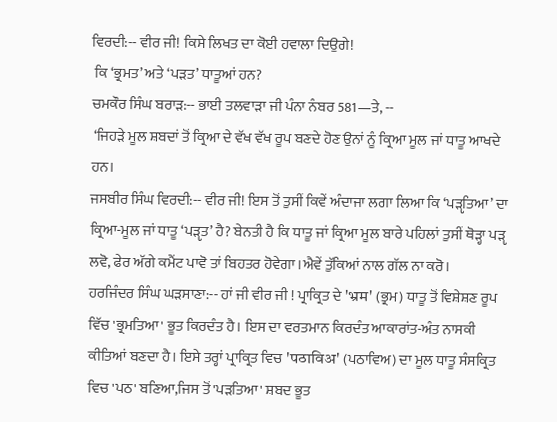ਵਿਰਦੀ:-- ਵੀਰ ਜੀ! ਕਿਸੇ ਲਿਖਤ ਦਾ ਕੋਈ ਹਵਾਲਾ ਦਿਉਗੇ!
 ਕਿ ‘ਭ੍ਰਮਤ’ ਅਤੇ ‘ਪੜਤ’ ਧਾਤੂਆਂ ਹਨ?
ਚਮਕੌਰ ਸਿੰਘ ਬਰਾੜ:-- ਭਾਈ ਤਲਵਾੜਾ ਜੀ ਪੰਨਾ ਨੰਬਰ 581—ਤੇ, --
 ‘ਜਿਹੜੇ ਮੂਲ ਸ਼ਬਦਾਂ ਤੋਂ ਕ੍ਰਿਆ ਦੇ ਵੱਖ ਵੱਖ ਰੂਪ ਬਣਦੇ ਹੋਣ ਉਨਾਂ ਨੂੰ ਕ੍ਰਿਆ ਮੂਲ ਜਾਂ ਧਾਤੂ ਆਖਦੇ ਹਨ।
ਜਸਬੀਰ ਸਿੰਘ ਵਿਰਦੀ:-- ਵੀਰ ਜੀ! ਇਸ ਤੋਂ ਤੁਸੀਂ ਕਿਵੇਂ ਅੰਦਾਜਾ ਲਗਾ ਲਿਆ ਕਿ ‘ਪੜੵਤਿਆ’ ਦਾ ਕ੍ਰਿਆ-ਮੂਲ ਜਾਂ ਧਾਤੂ ‘ਪੜੵਤ’ ਹੈ? ਬੇਨਤੀ ਹੈ ਕਿ ਧਾਤੂ ਜਾਂ ਕ੍ਰਿਆ ਮੂਲ ਬਾਰੇ ਪਹਿਲਾਂ ਤੁਸੀਂ ਥੋੜ੍ਹਾ ਪੜੵ ਲਵੋ, ਫੇਰ ਅੱਗੇ ਕਮੈਂਟ ਪਾਵੋ ਤਾਂ ਬਿਹਤਰ ਹੋਵੇਗਾ।ਐਵੇਂ ਤੁੱਕਿਆਂ ਨਾਲ ਗੱਲ ਨਾ ਕਰੋ।
ਹਰਜਿੰਦਰ ਸਿੰਘ ਘੜਸਾਣਾ:-- ਹਾਂ ਜੀ ਵੀਰ ਜੀ ! ਪ੍ਰਾਕ੍ਰਿਤ ਦੇ 'भ्रम' (ਭ੍ਰਮ) ਧਾਤੂ ਤੋਂ ਵਿਸ਼ੇਸ਼ਣ ਰੂਪ ਵਿੱਚ 'ਭ੍ਰਮਤਿਆ' ਭੂਤ ਕਿਰਦੰਤ ਹੈ। ਇਸ ਦਾ ਵਰਤਮਾਨ ਕਿਰਦੰਤ ਆਕਾਰਾਂਤ-ਅੰਤ ਨਾਸਕੀ ਕੀਤਿਆਂ ਬਣਦਾ ਹੈ। ਇਸੇ ਤਰ੍ਹਾਂ ਪ੍ਰਾਕ੍ਰਿਤ ਵਿਚ 'पठाविअ' (ਪਠਾਵਿਅ) ਦਾ ਮੂਲ ਧਾਤੂ ਸੰਸਕ੍ਰਿਤ ਵਿਚ 'ਪਠ' ਬਣਿਆ,ਜਿਸ ਤੋਂ 'ਪੜਤਿਆ' ਸ਼ਬਦ ਭੂਤ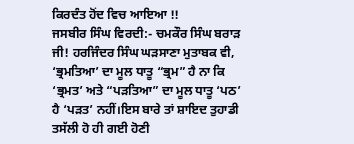ਕਿਰਦੰਤ ਹੋਂਦ ਵਿਚ ਆਇਆ !!
ਜਸਬੀਰ ਸਿੰਘ ਵਿਰਦੀ:- ਚਮਕੌਰ ਸਿੰਘ ਬਰਾੜ ਜੀ! ਹਰਜਿੰਦਰ ਸਿੰਘ ਘੜਸਾਣਾ ਮੁਤਾਬਕ ਵੀ, ‘ਭ੍ਰਮਤਿਆ’ ਦਾ ਮੂਲ ਧਾਤੂ “ਭ੍ਰਮ” ਹੈ ਨਾ ਕਿ ‘ਭ੍ਰਮਤ’ ਅਤੇ “ਪੜਤਿਆ” ਦਾ ਮੂਲ ਧਾਤੂ ‘ਪਠ’ ਹੈ ‘ਪੜਤ’ ਨਹੀਂ।ਇਸ ਬਾਰੇ ਤਾਂ ਸ਼ਾਇਦ ਤੁਹਾਡੀ ਤਸੱਲੀ ਹੋ ਹੀ ਗਈ ਹੋਣੀ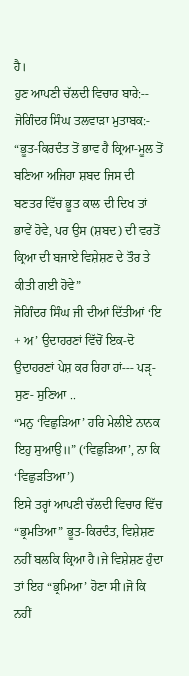ਹੈ।
ਹੁਣ ਆਪਣੀ ਚੱਲਦੀ ਵਿਚਾਰ ਬਾਰੇ:-- ਜੋਗਿੰਦਰ ਸਿੰਘ ਤਲਵਾੜਾ ਮੁਤਾਬਕ:- “ਭੂਤ-ਕਿਰਦੰਤ ਤੋਂ ਭਾਵ ਹੈ ਕ੍ਰਿਆ-ਮੂਲ ਤੋਂ ਬਣਿਆ ਅਜਿਹਾ ਸ਼ਬਦ ਜਿਸ ਦੀ ਬਣਤਰ ਵਿੱਚ ਭੂਤ ਕਾਲ ਦੀ ਦਿਖ ਤਾਂ ਭਾਵੇਂ ਹੋਵੇ, ਪਰ ਉਸ (ਸ਼ਬਦ) ਦੀ ਵਰਤੋਂ ਕ੍ਰਿਆ ਦੀ ਬਜਾਏ ਵਿਸ਼ੇਸ਼ਣ ਦੇ ਤੌਰ ਤੇ ਕੀਤੀ ਗਈ ਹੋਵੇ”
ਜੋਗਿੰਦਰ ਸਿੰਘ ਜੀ ਦੀਆਂ ਦਿੱਤੀਆਂ ‘ਇ + ਅ’ ਉਦਾਹਰਣਾਂ ਵਿੱਚੋਂ ਇਕ-ਦੋ ਉਦਾਹਰਣਾਂ ਪੇਸ਼ ਕਰ ਰਿਹਾ ਹਾਂ--- ਪੜੵ- ਸੁਣ- ਸੁਣਿਆ ..
“ਮਨੁ ‘ਵਿਛੁੜਿਆ’ ਹਰਿ ਮੇਲੀਏ ਨਾਨਕ ਇਹੁ ਸੁਆਉ॥” (‘ਵਿਛੁੜਿਆ’, ਨਾ ਕਿ ‘ਵਿਛੁੜਤਿਆ’)
ਇਸੇ ਤਰ੍ਹਾਂ ਆਪਣੀ ਚੱਲਦੀ ਵਿਚਾਰ ਵਿੱਚ “ਭ੍ਰਮਤਿਆ” ਭੂਤ-ਕਿਰਦੰਤ, ਵਿਸ਼ੇਸ਼ਣ ਨਹੀਂ ਬਲਕਿ ਕ੍ਰਿਆ ਹੈ।ਜੇ ਵਿਸ਼ੇਸ਼ਣ ਹੁੰਦਾ ਤਾਂ ਇਹ “ਭ੍ਰਮਿਆ’ ਹੋਣਾ ਸੀ।ਜੋ ਕਿ ਨਹੀਂ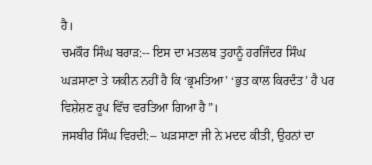ਹੈ।
ਚਮਕੌਰ ਸਿੰਘ ਬਰਾੜ:-- ਇਸ ਦਾ ਮਤਲਬ ਤੁਹਾਨੂੰ ਹਰਜਿੰਦਰ ਸਿੰਘ ਘੜਸਾਣਾ ਤੇ ਯਕੀਨ ਨਹੀਂ ਹੈ ਕਿ ‘ਭ੍ਰਮਤਿਆ’ ‘ਭੁਤ ਕਾਲ ਕਿਰਦੰਤ’ ਹੈ ਪਰ ਵਿਸ਼ੇਸ਼ਣ ਰੂਪ ਵਿੱਚ ਵਰਤਿਆ ਗਿਆ ਹੈ”।
ਜਸਬੀਰ ਸਿੰਘ ਵਿਰਦੀ:-- ਘੜਸਾਣਾ ਜੀ ਨੇ ਮਦਦ ਕੀਤੀ, ਉਹਨਾਂ ਦਾ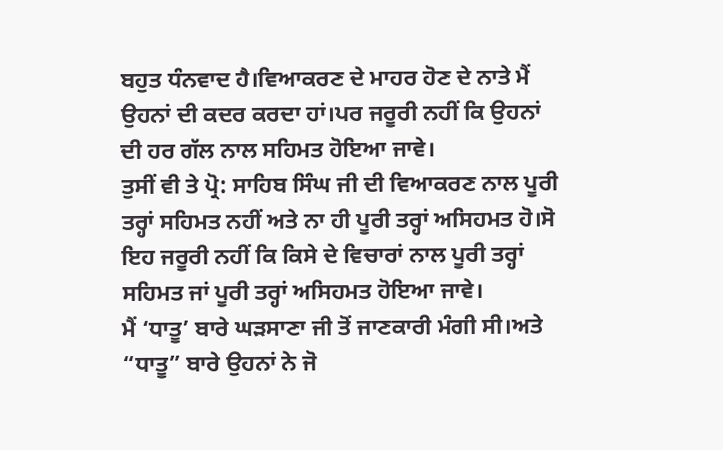ਬਹੁਤ ਧੰਨਵਾਦ ਹੈ।ਵਿਆਕਰਣ ਦੇ ਮਾਹਰ ਹੋਣ ਦੇ ਨਾਤੇ ਮੈਂ ਉਹਨਾਂ ਦੀ ਕਦਰ ਕਰਦਾ ਹਾਂ।ਪਰ ਜਰੂਰੀ ਨਹੀਂ ਕਿ ਉਹਨਾਂ ਦੀ ਹਰ ਗੱਲ ਨਾਲ ਸਹਿਮਤ ਹੋਇਆ ਜਾਵੇ।
ਤੁਸੀਂ ਵੀ ਤੇ ਪ੍ਰੋ: ਸਾਹਿਬ ਸਿੰਘ ਜੀ ਦੀ ਵਿਆਕਰਣ ਨਾਲ ਪੂਰੀ ਤਰ੍ਹਾਂ ਸਹਿਮਤ ਨਹੀਂ ਅਤੇ ਨਾ ਹੀ ਪੂਰੀ ਤਰ੍ਹਾਂ ਅਸਿਹਮਤ ਹੋ।ਸੋ ਇਹ ਜਰੂਰੀ ਨਹੀਂ ਕਿ ਕਿਸੇ ਦੇ ਵਿਚਾਰਾਂ ਨਾਲ ਪੂਰੀ ਤਰ੍ਹਾਂ ਸਹਿਮਤ ਜਾਂ ਪੂਰੀ ਤਰ੍ਹਾਂ ਅਸਿਹਮਤ ਹੋਇਆ ਜਾਵੇ।
ਮੈਂ ‘ਧਾਤੂ’ ਬਾਰੇ ਘੜਸਾਣਾ ਜੀ ਤੋਂ ਜਾਣਕਾਰੀ ਮੰਗੀ ਸੀ।ਅਤੇ “ਧਾਤੂ” ਬਾਰੇ ਉਹਨਾਂ ਨੇ ਜੋ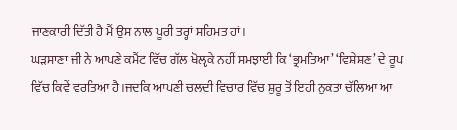ਜਾਣਕਾਰੀ ਦਿੱਤੀ ਹੈ ਮੈਂ ਉਸ ਨਾਲ ਪੂਰੀ ਤਰ੍ਹਾਂ ਸਹਿਮਤ ਹਾਂ।
ਘੜਸਾਣਾ ਜੀ ਨੇ ਆਪਣੇ ਕਮੈਂਟ ਵਿੱਚ ਗੱਲ ਖੋਲੵਕੇ ਨਹੀਂ ਸਮਝਾਈ ਕਿ ‘ਭ੍ਰਮਤਿਆ’ ‘ਵਿਸ਼ੇਸ਼ਣ’ ਦੇ ਰੂਪ ਵਿੱਚ ਕਿਵੇਂ ਵਰਤਿਆ ਹੈ।ਜਦਕਿ ਆਪਣੀ ਚਲਦੀ ਵਿਚਾਰ ਵਿੱਚ ਸ਼ੁਰੂ ਤੋਂ ਇਹੀ ਨੁਕਤਾ ਚੱਲਿਆ ਆ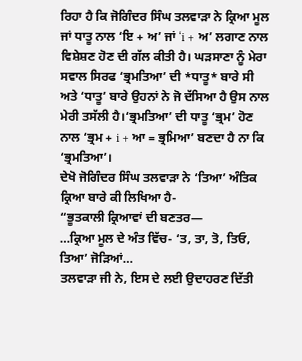ਰਿਹਾ ਹੈ ਕਿ ਜੋਗਿੰਦਰ ਸਿੰਘ ਤਲਵਾੜਾ ਨੇ ਕ੍ਰਿਆ ਮੂਲ ਜਾਂ ਧਾਤੂ ਨਾਲ ‘ਇ + ਅ’ ਜਾਂ ‘i + ਅ’ ਲਗਾਣ ਨਾਲ ਵਿਸ਼ੇਸ਼ਣ ਹੋਣ ਦੀ ਗੱਲ ਕੀਤੀ ਹੈ। ਘੜਸਾਣਾ ਨੂੰ ਮੇਰਾ ਸਵਾਲ ਸਿਰਫ ‘ਭ੍ਰਮਤਿਆ’ ਦੀ *ਧਾਤੂ* ਬਾਰੇ ਸੀ ਅਤੇ ‘ਧਾਤੂ’ ਬਾਰੇ ਉਹਨਾਂ ਨੇ ਜੋ ਦੱਸਿਆ ਹੈ ਉਸ ਨਾਲ ਮੇਰੀ ਤਸੱਲੀ ਹੈ।‘ਭ੍ਰਮਤਿਆ’ ਦੀ ਧਾਤੂ ‘ਭ੍ਰਮ’ ਹੋਣ ਨਾਲ ‘ਭ੍ਰਮ + i + ਆ = ਭ੍ਰਮਿਆ’ ਬਣਦਾ ਹੈ ਨਾ ਕਿ ‘ਭ੍ਰਮਤਿਆ’।
ਦੇਖੋ ਜੋਗਿੰਦਰ ਸਿੰਘ ਤਲਵਾੜਾ ਨੇ ‘ਤਿਆ’ ਅੰਤਿਕ ਕ੍ਰਿਆ ਬਾਰੇ ਕੀ ਲਿਖਿਆ ਹੈ-
“ਭੂਤਕਾਲੀ ਕ੍ਰਿਆਵਾਂ ਦੀ ਬਣਤਰ—
…ਕ੍ਰਿਆ ਮੂਲ ਦੇ ਅੰਤ ਵਿੱਚ- ‘ਤ, ਤਾ, ਤੋ, ਤਿਓ, ਤਿਆ’ ਜੋੜਿਆਂ…
ਤਲਵਾੜਾ ਜੀ ਨੇ, ਇਸ ਦੇ ਲਈ ਉਦਾਹਰਣ ਦਿੱਤੀ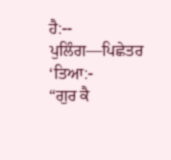ਹੈ:--
ਪੁਲਿੰਗ—ਪਿਛੇਤਰ ‘ਤਿਆ:-
“ਗੁਰ ਕੈ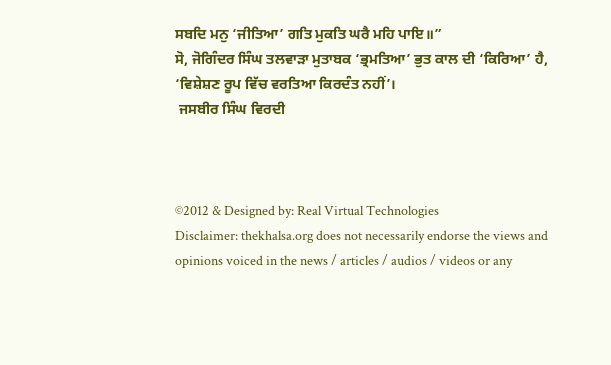ਸਬਦਿ ਮਨੁ ‘ਜੀਤਿਆ’ ਗਤਿ ਮੁਕਤਿ ਘਰੈ ਮਹਿ ਪਾਇ॥”
ਸੋ, ਜੋਗਿੰਦਰ ਸਿੰਘ ਤਲਵਾੜਾ ਮੁਤਾਬਕ ‘ਭ੍ਰਮਤਿਆ’ ਭੁਤ ਕਾਲ ਦੀ ‘ਕਿਰਿਆ’ ਹੈ, ‘ਵਿਸ਼ੇਸ਼ਣ ਰੂਪ ਵਿੱਚ ਵਰਤਿਆ ਕਿਰਦੰਤ ਨਹੀਂ’।
 ਜਸਬੀਰ ਸਿੰਘ ਵਿਰਦੀ



©2012 & Designed by: Real Virtual Technologies
Disclaimer: thekhalsa.org does not necessarily endorse the views and opinions voiced in the news / articles / audios / videos or any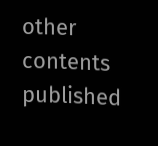other contents published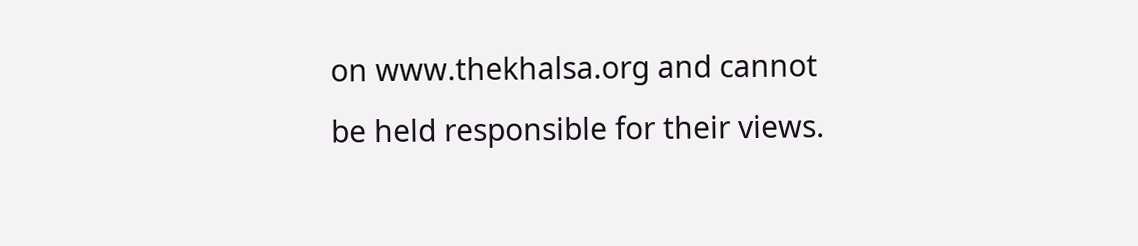on www.thekhalsa.org and cannot be held responsible for their views.